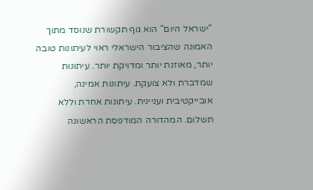"ישראל היום" הוא גוף תקשורת שנוסד מתוך האמונה שהציבור הישראלי ראוי לעיתונות טובה יותר, מאוזנת יותר ומדויקת יותר. עיתונות שמדברת ולא צועקת. עיתונות אמינה, אובייקטיבית ועניינית. עיתונות אחרת וללא תשלום. המהדורה המודפסת הראשונה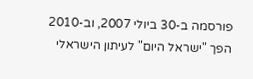פורסמה ב-30 ביולי 2007, וב-2010 הפך "ישראל היום" לעיתון הישראלי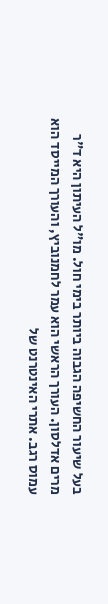בעל שיעור החשיפה הגבוה ביותר בימי חול. מו"ל העיתון היא ד"ר מרים אדלסון. העורך הראשי הוא עמר לחמנוביץ, והעורך המייסד הוא עמוס רגב. אתרי האינטרנט של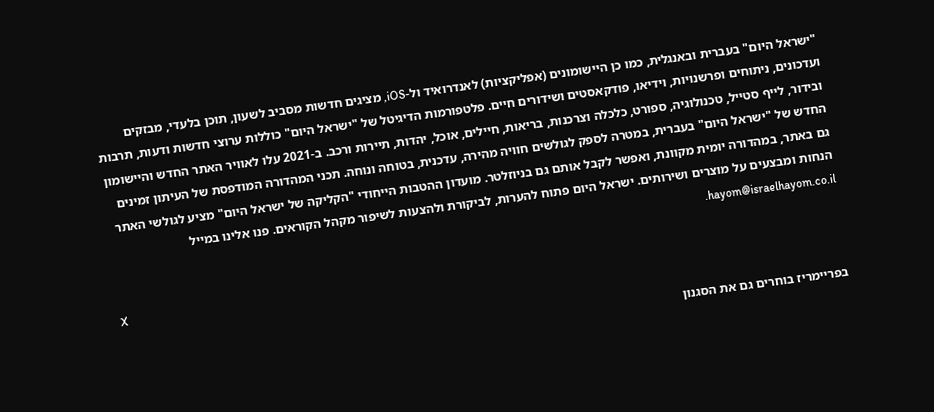"ישראל היום" בעברית ובאנגלית, כמו כן היישומונים (אפליקציות) לאנדרואיד ול-iOS, מציגים חדשות מסביב לשעון, תוכן בלעדי, מבזקים ועדכונים, ניתוחים ופרשנויות, וידיאו, פודקאסטים ושידורים חיים. פלטפורמות הדיגיטל של "ישראל היום" כוללות ערוצי חדשות ודעות, תרבות ובידור, לייף סטייל, טכנולוגיה, ספורט, כלכלה וצרכנות, בריאות, חיילים, אוכל, יהדות, תיירות ורכב. ב-2021 עלו לאוויר האתר החדש והיישומון החדש של "ישראל היום" בעברית, במטרה לספק לגולשים חוויה מהירה, עדכנית, בטוחה ונוחה. תכני המהדורה המודפסת של העיתון זמינים גם באתר, במהדורה יומית מקוונת, ואפשר לקבל אותם גם בניוזלטר. מועדון ההטבות הייחודי "הקליקה של ישראל היום" מציע לגולשי האתר הנחות ומבצעים על מוצרים ושירותים. ישראל היום פתוח להערות, לביקורת ולהצעות לשיפור מקהל הקוראים. פנו אלינו במייל hayom@israelhayom.co.il.

X

בפריימריז בוחרים גם את הסגנון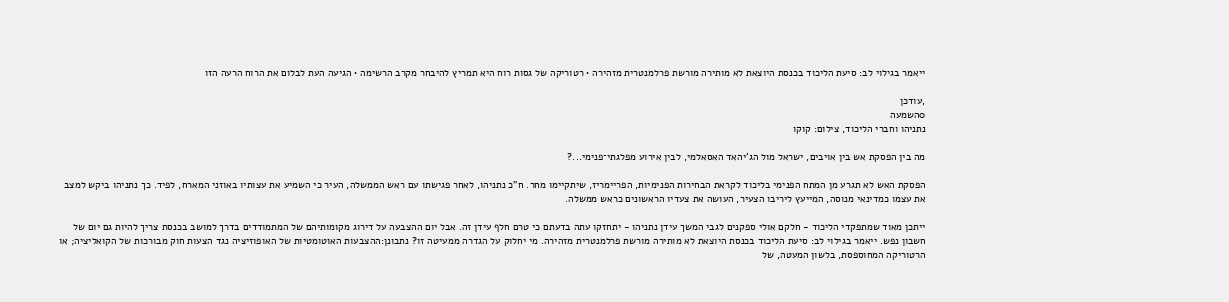ייאמר בגילוי לב: סיעת הליכוד בכנסת היוצאת לא מותירה מורשת פרלמנטרית מזהירה • רטוריקה של גסות רוח היא תמריץ להיבחר מקרב הרשימה • הגיעה העת לבלום את הרוח הרעה הזו

,עודכן
0השמעה
נתניהו וחברי הליכוד, צילום: קוקו

מה בין הפסקת אש בין אויבים, ישראל מול הג'יהאד האסאלמי, לבין אירוע מפלגתי־פנימי...?

הפסקת האש לא תגרע מן המתח הפנימי בליכוד לקראת הבחירות הפנימיות, הפריימריז, שיתקיימו מחר. ח"כ נתניהו, לאחר פגישתו עם ראש הממשלה, העיר כי השמיע את עצותיו באוזני המארח, לפיד. כך נתניהו ביקש למצב את עצמו כמדינאי מנוסה, המייעץ ליריבו הצעיר, העושה את צעדיו הראשונים כראש ממשלה.

ייתכן מאוד שמתפקדי הליכוד - חלקם אולי ספקנים לגבי המשך עידן נתניהו - יתחזקו עתה בדעתם כי טרם חלף עידן זה. אבל יום ההצבעה על דירוג מקומותיהם של המתמודדים בדרך למושב בכנסת צריך להיות גם יום של חשבון נפש. ייאמר בגילוי לב: סיעת הליכוד בכנסת היוצאת לא מותירה מורשת פרלמנטרית מזהירה. מי יחלוק על הגדרה ממעיטה זו? נתבונן:ההצבעות האוטומטיות של האופוזיציה נגד הצעות חוק מבורכות של הקואליציה; או הרטוריקה המחוספסת, בלשון המעטה, של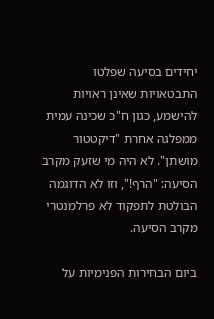יחידים בסיעה שפלטו התבטאויות שאינן ראויות להישמע, כגון ח"כ שכינה עמית ממפלגה אחרת "דיקטטור מושתן". לא היה מי שזעק מקרב הסיעה: "הרף!", וזו לא הדוגמה הבולטת לתפקוד לא פרלמנטרי מקרב הסיעה.

ביום הבחירות הפנימיות על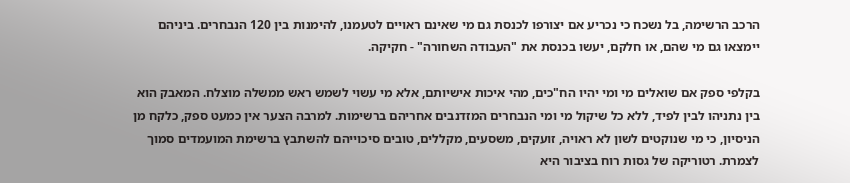הרכב הרשימה, בל נשכח כי נכריע אם יצורפו לכנסת גם מי שאינם ראויים לטעמנו, להימנות בין 120 הנבחרים. ביניהם יימצאו גם מי שהם, או חלקם, יעשו בכנסת את "העבודה השחורה" - חקיקה.

בקלפי ספק אם שואלים מי ומי יהיו הח"כים, מהי איכות אישיותם, אלא מי עשוי לשמש ראש ממשלה מוצלח. המאבק הוא בין נתניהו לבין לפיד, ללא כל שיקול מי ומי הנבחרים המזדנבים אחריהם ברשימות. למרבה הצער אין כמעט ספק, כלקח מן הניסיון, כי מי שנוקטים לשון לא ראויה, זועקים, משסעים, מקללים, טובים סיכוייהם להשתבץ ברשימת המועמדים סמוך לצמרת. רטוריקה של גסות רוח בציבור היא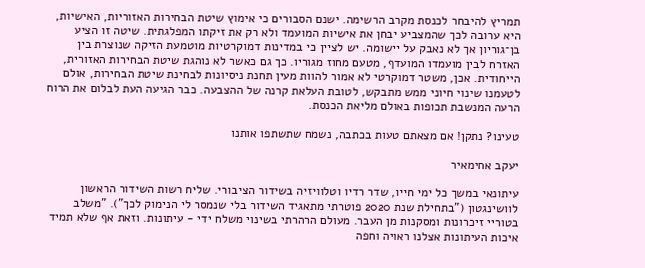תמריץ להיבחר לכנסת מקרב הרשימה. ישנם הסבורים כי אימוץ שיטת הבחירות האזוריות, האישיות, היא ערובה לכך שהמצביע יבחן את אישיות המועמד ולא רק את זיקתו המפלגתית. שיטה זו הציע בן־גוריון אך לא נאבק על יישומה. יש לציין כי במדינות דמוקרטיות מוטמעת הזיקה שנוצרת בין האזרח לבין מועמדו המועדף, מטעם מחוז מגוריו. כך גם כאשר לא נוהגת שיטת הבחירות האזורית, הייחודית. אכן, משטר דמוקרטי לא אמור להוות מעין תחנת ניסיונות לבחינת שיטת הבחירות, אולם לטעמנו שינוי חיוני ממש מתבקש, לטובת העלאת קרנה של ההצבעה. כבר הגיעה העת לבלום את הרוח הרעה המנשבת תכופות באולם מליאת הכנסת.

טעינו? נתקן! אם מצאתם טעות בכתבה, נשמח שתשתפו אותנו

יעקב אחימאיר

עיתונאי במשך כל ימי חייו, שדר רדיו וטלוויזיה בשידור הציבורי. שליח רשות השידור הראשון לוושינגטון ("בתחילת שנת 2020 פוטרתי מתאגיד השידור בלי שנמסר לי הנימוק לכך"). "משלב בטוריי זיכרונות ומסקנות מן העבר. מעולם הרהרתי בשינוי משלח ידי - עיתונות. וזאת אף שלא תמיד איכות העיתונות אצלנו ראויה וחפה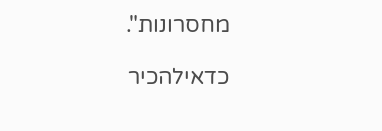מחסרונות".

כדאילהכיר